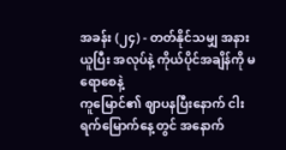အခန်း (၂၄) - တတ်နိုင်သမျှ အနားယူပြီး အလုပ်နဲ့ ကိုယ်ပိုင်အချိန်ကို မရောစေနဲ့
ကူမြောင်၏ ဈာပနပြီးနောက် ငါးရက်မြောက်နေ့တွင် အနောက်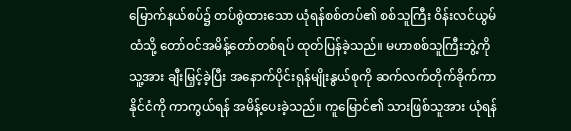မြောက်နယ်စပ်၌ တပ်စွဲထားသော ယုံရန်စစ်တပ်၏ စစ်သူကြီး ဝိန်းလင်ယွမ်ထံသို့ တော်ဝင်အမိန့်တော်တစ်ရပ် ထုတ်ပြန်ခဲ့သည်။ မဟာစစ်သူကြီးဘွဲ့ကို သူ့အား ချီးမြှင့်ခဲ့ပြီး အနောက်ပိုင်းရုန်မျိုးနွယ်စုကို ဆက်လက်တိုက်ခိုက်ကာ နိုင်ငံကို ကာကွယ်ရန် အမိန့်ပေးခဲ့သည်။ ကူမြောင်၏ သားဖြစ်သူအား ယုံရန်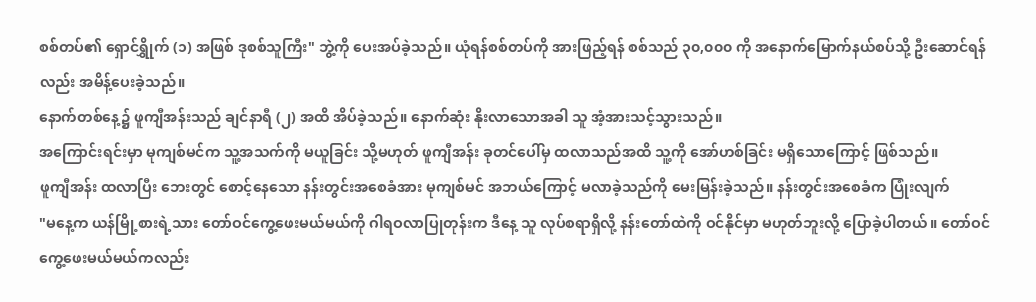စစ်တပ်၏ ရှောင်ရွှိုက် (၁) အဖြစ် ဒုစစ်သူကြီး" ဘွဲ့ကို ပေးအပ်ခဲ့သည်။ ယုံရန်စစ်တပ်ကို အားဖြည့်ရန် စစ်သည် ၃၀,၀၀၀ ကို အနောက်မြောက်နယ်စပ်သို့ ဦးဆောင်ရန်လည်း အမိန့်ပေးခဲ့သည်။
နောက်တစ်နေ့၌ ဖူကျီအန်းသည် ချင်နာရီ (၂) အထိ အိပ်ခဲ့သည်။ နောက်ဆုံး နိုးလာသောအခါ သူ အံ့အားသင့်သွားသည်။
အကြောင်းရင်းမှာ မုကျစ်မင်က သူ့အသက်ကို မယူခြင်း သို့မဟုတ် ဖူကျီအန်း ခုတင်ပေါ်မှ ထလာသည်အထိ သူ့ကို အော်ဟစ်ခြင်း မရှိသောကြောင့် ဖြစ်သည်။
ဖူကျီအန်း ထလာပြီး ဘေးတွင် စောင့်နေသော နန်းတွင်းအစေခံအား မုကျစ်မင် အဘယ်ကြောင့် မလာခဲ့သည်ကို မေးမြန်းခဲ့သည်။ နန်းတွင်းအစေခံက ပြုံးလျက်
"မနေ့က ယန်မြို့စားရဲ့သား တော်ဝင်ကွေ့ဖေးမယ်မယ်ကို ဂါရဝလာပြုတုန်းက ဒီနေ့ သူ လုပ်စရာရှိလို့ နန်းတော်ထဲကို ဝင်နိုင်မှာ မဟုတ်ဘူးလို့ ပြောခဲ့ပါတယ်။ တော်ဝင်ကွေ့ဖေးမယ်မယ်ကလည်း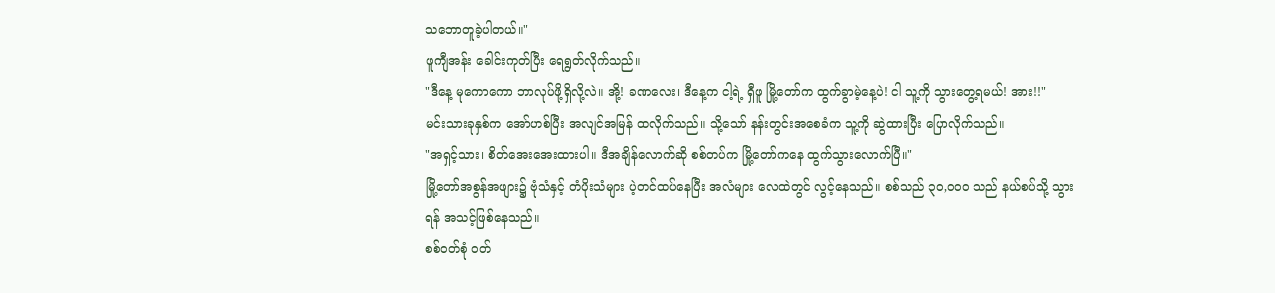သဘောတူခဲ့ပါတယ်။"
ဖူကျီအန်း ခေါင်းကုတ်ပြီး ရေရွတ်လိုက်သည်။
"ဒီနေ့ မုကောကော ဘာလုပ်ဖို့ရှိလို့လဲ။ အို့! ခဏလေး၊ ဒီနေ့က ငါ့ရဲ့ ရှီဖူ မြို့တော်က ထွက်ခွာမဲ့နေ့ပဲ! ငါ သူ့ကို သွားတွေ့ရမယ်! အား!!"
မင်းသားခုနှစ်က အော်ဟစ်ပြီး အလျင်အမြန် ထလိုက်သည်။ သို့သော် နန်းတွင်းအစေခံက သူ့ကို ဆွဲထားပြီး ပြောလိုက်သည်။
"အရှင့်သား၊ စိတ်အေးအေးထားပါ။ ဒီအချိန်လောက်ဆို စစ်တပ်က မြို့တော်ကနေ ထွက်သွားလောက်ပြီ။"
မြို့တော်အစွန်အဖျား၌ ဗုံသံနှင့် တံပိုးသံများ ပဲ့တင်ထပ်နေပြီး အလံများ လေထဲတွင် လွင့်နေသည်။ စစ်သည် ၃၀,၀၀၀ သည် နယ်စပ်သို့ သွားရန် အသင့်ဖြစ်နေသည်။
စစ်ဝတ်စုံ ဝတ်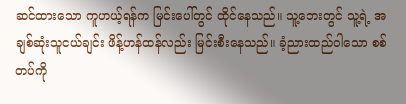ဆင်ထားသော ကူဟယ့်ရန်က မြင်းပေါ်တွင် ထိုင်နေသည်။ သူ့ဘေးတွင် သူ့ရဲ့ အချစ်ဆုံးသူငယ်ချင်း ဖိန့်ဟန်ထန်လည်း မြင်းစီးနေသည်။ ခံ့ညားထည်ဝါသော စစ်တပ်ကို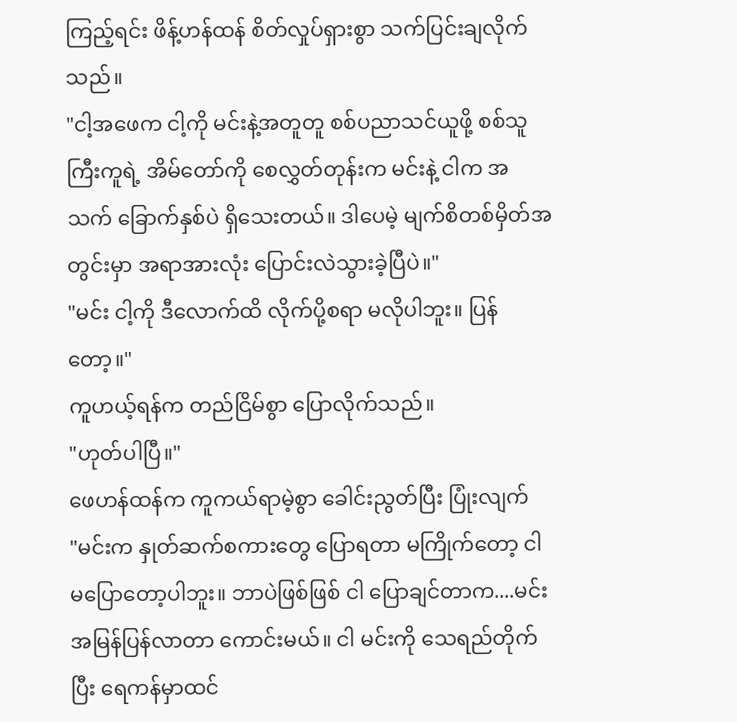ကြည့်ရင်း ဖိန့်ဟန်ထန် စိတ်လှုပ်ရှားစွာ သက်ပြင်းချလိုက်သည်။
"ငါ့အဖေက ငါ့ကို မင်းနဲ့အတူတူ စစ်ပညာသင်ယူဖို့ စစ်သူကြီးကူရဲ့ အိမ်တော်ကို စေလွှတ်တုန်းက မင်းနဲ့ ငါက အသက် ခြောက်နှစ်ပဲ ရှိသေးတယ်။ ဒါပေမဲ့ မျက်စိတစ်မှိတ်အတွင်းမှာ အရာအားလုံး ပြောင်းလဲသွားခဲ့ပြီပဲ။"
"မင်း ငါ့ကို ဒီလောက်ထိ လိုက်ပို့စရာ မလိုပါဘူး။ ပြန်တော့။"
ကူဟယ့်ရန်က တည်ငြိမ်စွာ ပြောလိုက်သည်။
"ဟုတ်ပါပြီ။"
ဖေဟန်ထန်က ကူကယ်ရာမဲ့စွာ ခေါင်းညွတ်ပြီး ပြုံးလျက်
"မင်းက နှုတ်ဆက်စကားတွေ ပြောရတာ မကြိုက်တော့ ငါ မပြောတော့ပါဘူး။ ဘာပဲဖြစ်ဖြစ် ငါ ပြောချင်တာက....မင်း အမြန်ပြန်လာတာ ကောင်းမယ်။ ငါ မင်းကို သေရည်တိုက်ပြီး ရေကန်မှာထင်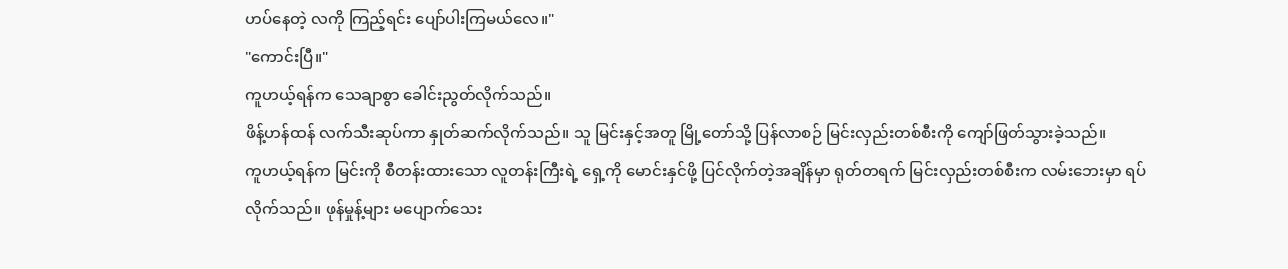ဟပ်နေတဲ့ လကို ကြည့်ရင်း ပျော်ပါးကြမယ်လေ။"
"ကောင်းပြီ။"
ကူဟယ့်ရန်က သေချာစွာ ခေါင်းညွတ်လိုက်သည်။
ဖိန့်ဟန်ထန် လက်သီးဆုပ်ကာ နှုတ်ဆက်လိုက်သည်။ သူ မြင်းနှင့်အတူ မြို့တော်သို့ ပြန်လာစဉ် မြင်းလှည်းတစ်စီးကို ကျော်ဖြတ်သွားခဲ့သည်။
ကူဟယ့်ရန်က မြင်းကို စီတန်းထားသော လူတန်းကြီးရဲ့ ရှေ့ကို မောင်းနှင်ဖို့ ပြင်လိုက်တဲ့အချိန်မှာ ရုတ်တရက် မြင်းလှည်းတစ်စီးက လမ်းဘေးမှာ ရပ်လိုက်သည်။ ဖုန်မှုန့်များ မပျောက်သေး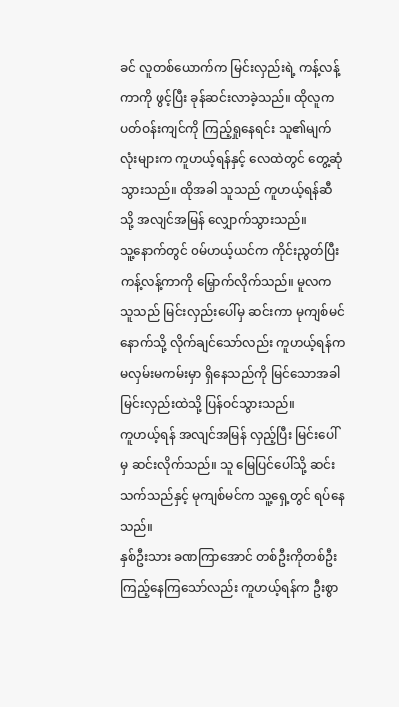ခင် လူတစ်ယောက်က မြင်းလှည်းရဲ့ ကန့်လန့်ကာကို ဖွင့်ပြီး ခုန်ဆင်းလာခဲ့သည်။ ထိုလူက ပတ်ဝန်းကျင်ကို ကြည့်ရှုနေရင်း သူ၏မျက်လုံးများက ကူဟယ့်ရန်နှင့် လေထဲတွင် တွေ့ဆုံသွားသည်။ ထိုအခါ သူသည် ကူဟယ့်ရန်ဆီသို့ အလျင်အမြန် လျှောက်သွားသည်။
သူ့နောက်တွင် ၀မ်ဟယ့်ယင်က ကိုင်းညွတ်ပြီး ကန့်လန့်ကာကို မြှောက်လိုက်သည်။ မူလက သူသည် မြင်းလှည်းပေါ်မှ ဆင်းကာ မုကျစ်မင်နောက်သို့ လိုက်ချင်သော်လည်း ကူဟယ့်ရန်က မလှမ်းမကမ်းမှာ ရှိနေသည်ကို မြင်သောအခါ မြင်းလှည်းထဲသို့ ပြန်ဝင်သွားသည်။
ကူဟယ့်ရန် အလျင်အမြန် လှည့်ပြီး မြင်းပေါ်မှ ဆင်းလိုက်သည်။ သူ မြေပြင်ပေါ်သို့ ဆင်းသက်သည်နှင့် မုကျစ်မင်က သူ့ရှေ့တွင် ရပ်နေသည်။
နှစ်ဦးသား ခဏကြာအောင် တစ်ဦးကိုတစ်ဦး ကြည့်နေကြသော်လည်း ကူဟယ့်ရန်က ဦးစွာ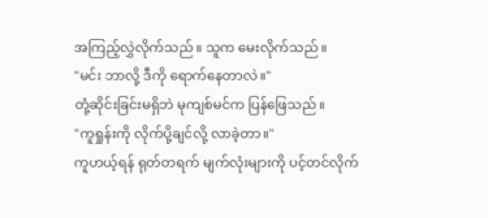အကြည့်လွှဲလိုက်သည်။ သူက မေးလိုက်သည်။
"မင်း ဘာလို့ ဒီကို ရောက်နေတာလဲ။"
တုံ့ဆိုင်းခြင်းမရှိဘဲ မုကျစ်မင်က ပြန်ဖြေသည်။
"ကူရှုန်းကို လိုက်ပို့ချင်လို့ လာခဲ့တာ။"
ကူဟယ့်ရန် ရုတ်တရက် မျက်လုံးများကို ပင့်တင်လိုက်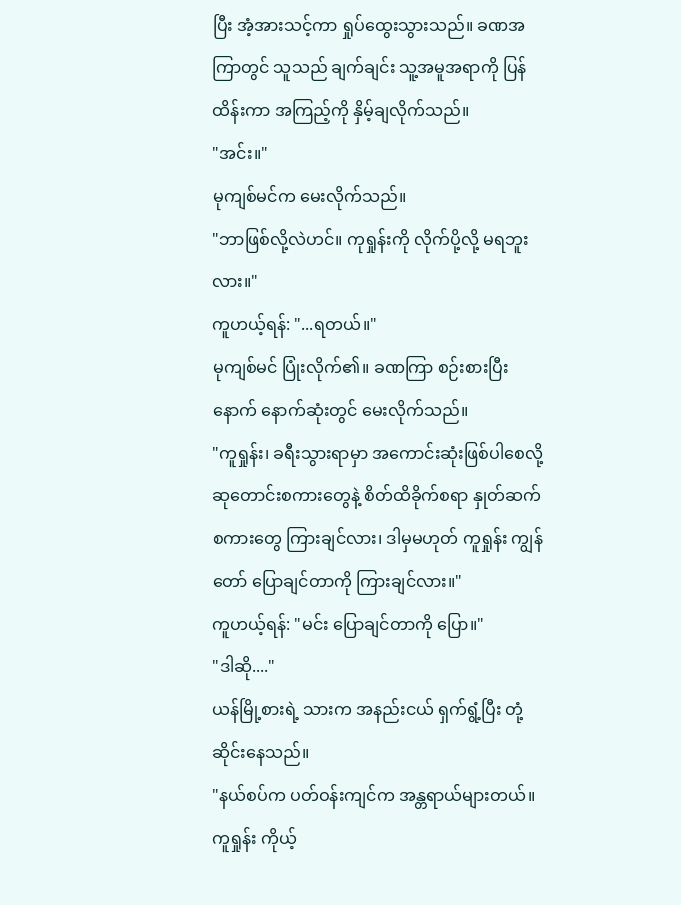ပြီး အံ့အားသင့်ကာ ရှုပ်ထွေးသွားသည်။ ခဏအကြာတွင် သူသည် ချက်ချင်း သူ့အမူအရာကို ပြန်ထိန်းကာ အကြည့်ကို နှိမ့်ချလိုက်သည်။
"အင်း။"
မုကျစ်မင်က မေးလိုက်သည်။
"ဘာဖြစ်လို့လဲဟင်။ ကုရှုန်းကို လိုက်ပို့လို့ မရဘူးလား။"
ကူဟယ့်ရန်: "...ရတယ်။"
မုကျစ်မင် ပြုံးလိုက်၏။ ခဏကြာ စဉ်းစားပြီးနောက် နောက်ဆုံးတွင် မေးလိုက်သည်။
"ကူရှုန်း၊ ခရီးသွားရာမှာ အကောင်းဆုံးဖြစ်ပါစေလို့ ဆုတောင်းစကားတွေနဲ့ စိတ်ထိခိုက်စရာ နှုတ်ဆက်စကားတွေ ကြားချင်လား၊ ဒါမှမဟုတ် ကူရှုန်း ကျွန်တော် ပြောချင်တာကို ကြားချင်လား။"
ကူဟယ့်ရန်: "မင်း ပြောချင်တာကို ပြော။"
"ဒါဆို...."
ယန်မြို့စားရဲ့ သားက အနည်းငယ် ရှက်ရွံ့ပြီး တုံ့ဆိုင်းနေသည်။
"နယ်စပ်က ပတ်ဝန်းကျင်က အန္တရာယ်များတယ်။ ကူရှုန်း ကိုယ့်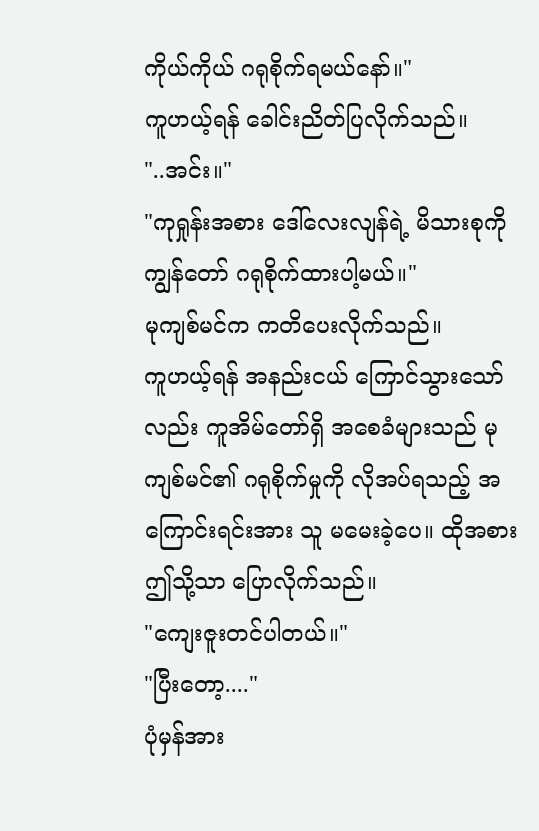ကိုယ်ကိုယ် ဂရုစိုက်ရမယ်နော်။"
ကူဟယ့်ရန် ခေါင်းညိတ်ပြလိုက်သည်။
"..အင်း။"
"ကုရှုန်းအစား ဒေါ်လေးလျန်ရဲ့ မိသားစုကို ကျွန်တော် ဂရုစိုက်ထားပါ့မယ်။"
မုကျစ်မင်က ကတိပေးလိုက်သည်။
ကူဟယ့်ရန် အနည်းငယ် ကြောင်သွားသော်လည်း ကူအိမ်တော်ရှိ အစေခံများသည် မုကျစ်မင်၏ ဂရုစိုက်မှုကို လိုအပ်ရသည့် အကြောင်းရင်းအား သူ မမေးခဲ့ပေ။ ထိုအစား ဤသို့သာ ပြောလိုက်သည်။
"ကျေးဇူးတင်ပါတယ်။"
"ပြီးတော့...."
ပုံမှန်အား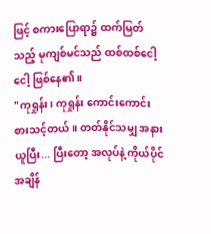ဖြင့် စကားပြောရာ၌ ထက်မြတ်သည့် မုကျစ်မင်သည် ထစ်ထစ်ငေါ့ငေါ့ ဖြစ်နေ၏။
"ကုရှုန်း၊ ကုရှုန်း ကောင်းကောင်းစားသင့်တယ်။ တတ်နိုင်သမျှ အနားယူပြီး... ပြီးတော့ အလုပ်နဲ့ ကိုယ်ပိုင်အချိန်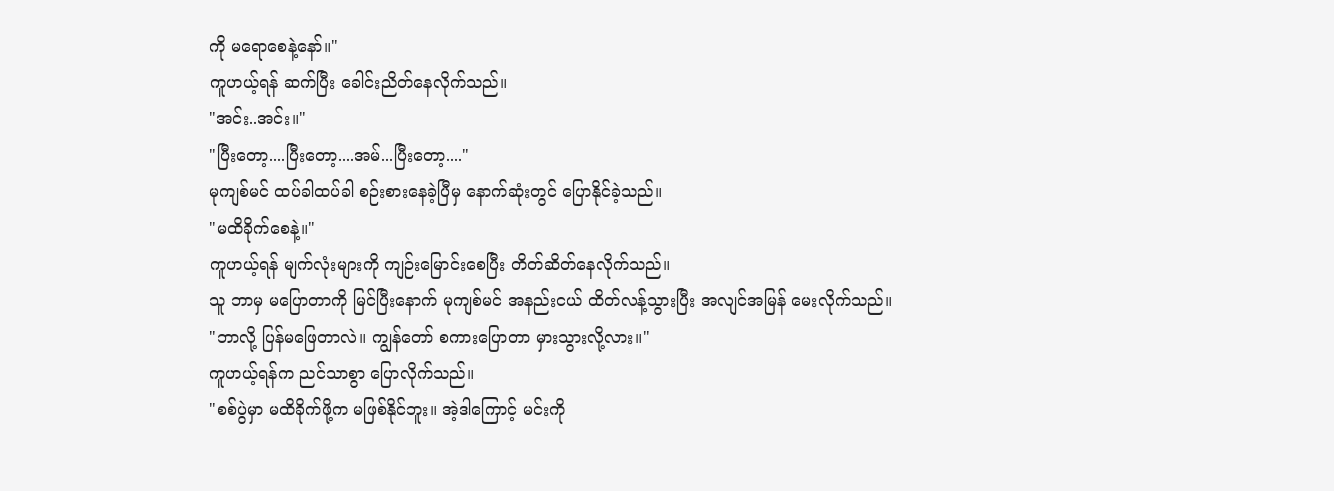ကို မရောစေနဲ့နော်။"
ကူဟယ့်ရန် ဆက်ပြီး ခေါင်းညိတ်နေလိုက်သည်။
"အင်း..အင်း။"
"ပြီးတော့....ပြီးတော့....အမ်...ပြီးတော့...."
မုကျစ်မင် ထပ်ခါထပ်ခါ စဉ်းစားနေခဲ့ပြီမှ နောက်ဆုံးတွင် ပြောနိုင်ခဲ့သည်။
"မထိခိုက်စေနဲ့။"
ကူဟယ့်ရန် မျက်လုံးများကို ကျဉ်းမြောင်းစေပြီး တိတ်ဆိတ်နေလိုက်သည်။
သူ ဘာမှ မပြောတာကို မြင်ပြီးနောက် မုကျစ်မင် အနည်းငယ် ထိတ်လန့်သွားပြီး အလျင်အမြန် မေးလိုက်သည်။
"ဘာလို့ ပြန်မဖြေတာလဲ။ ကျွန်တော် စကားပြောတာ မှားသွားလို့လား။"
ကူဟယ့်ရန်က ညင်သာစွာ ပြောလိုက်သည်။
"စစ်ပွဲမှာ မထိခိုက်ဖို့က မဖြစ်နိုင်ဘူး။ အဲ့ဒါကြောင့် မင်းကို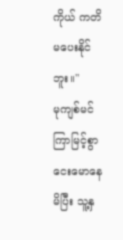ကိုယ် ကတိမပေးနိုင်ဘူး။"
မုကျစ်မင် ကြာမြင့်စွာ ငေးမောနေမိပြီး သူ့နှ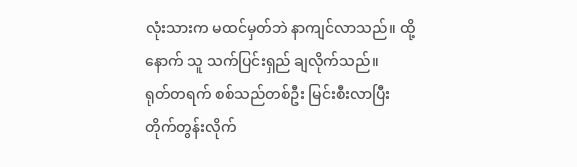လုံးသားက မထင်မှတ်ဘဲ နာကျင်လာသည်။ ထို့နောက် သူ သက်ပြင်းရှည် ချလိုက်သည်။
ရုတ်တရက် စစ်သည်တစ်ဦး မြင်းစီးလာပြီး တိုက်တွန်းလိုက်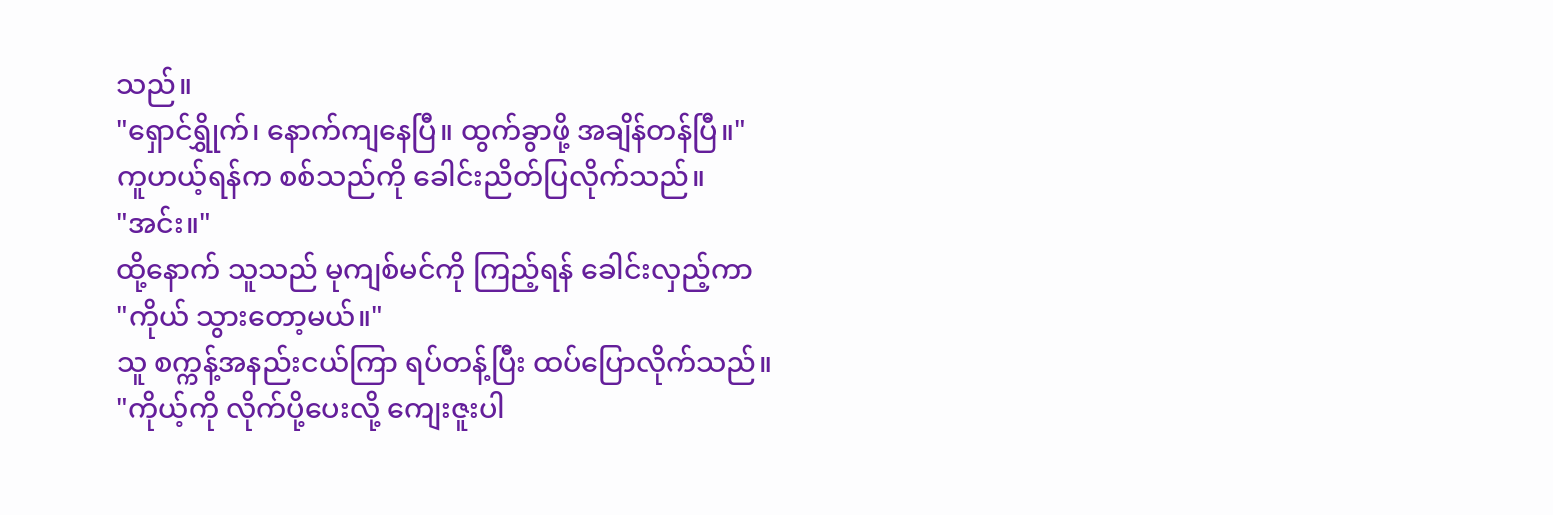သည်။
"ရှောင်ရွှိုက်၊ နောက်ကျနေပြီ။ ထွက်ခွာဖို့ အချိန်တန်ပြီ။"
ကူဟယ့်ရန်က စစ်သည်ကို ခေါင်းညိတ်ပြလိုက်သည်။
"အင်း။"
ထို့နောက် သူသည် မုကျစ်မင်ကို ကြည့်ရန် ခေါင်းလှည့်ကာ
"ကိုယ် သွားတော့မယ်။"
သူ စက္ကန့်အနည်းငယ်ကြာ ရပ်တန့်ပြီး ထပ်ပြောလိုက်သည်။
"ကိုယ့်ကို လိုက်ပို့ပေးလို့ ကျေးဇူးပါ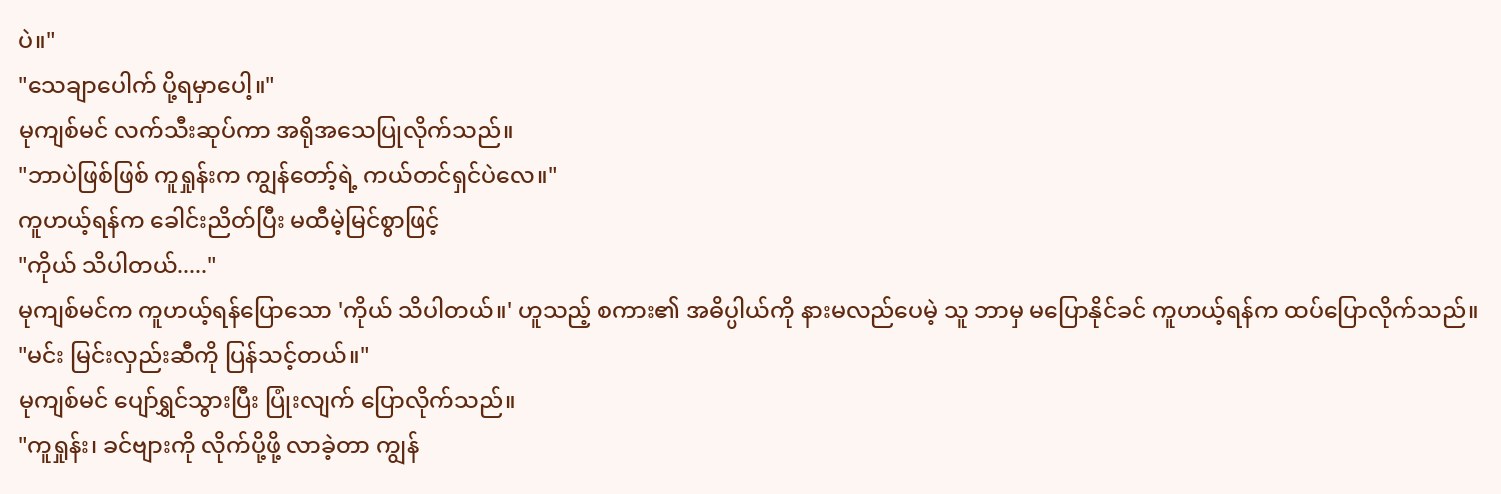ပဲ။"
"သေချာပေါက် ပို့ရမှာပေါ့။"
မုကျစ်မင် လက်သီးဆုပ်ကာ အရိုအသေပြုလိုက်သည်။
"ဘာပဲဖြစ်ဖြစ် ကူရှုန်းက ကျွန်တော့်ရဲ့ ကယ်တင်ရှင်ပဲလေ။"
ကူဟယ့်ရန်က ခေါင်းညိတ်ပြီး မထီမဲ့မြင်စွာဖြင့်
"ကိုယ် သိပါတယ်....."
မုကျစ်မင်က ကူဟယ့်ရန်ပြောသော 'ကိုယ် သိပါတယ်။' ဟူသည့် စကား၏ အဓိပ္ပါယ်ကို နားမလည်ပေမဲ့ သူ ဘာမှ မပြောနိုင်ခင် ကူဟယ့်ရန်က ထပ်ပြောလိုက်သည်။
"မင်း မြင်းလှည်းဆီကို ပြန်သင့်တယ်။"
မုကျစ်မင် ပျော်ရွှင်သွားပြီး ပြုံးလျက် ပြောလိုက်သည်။
"ကူရှုန်း၊ ခင်ဗျားကို လိုက်ပို့ဖို့ လာခဲ့တာ ကျွန်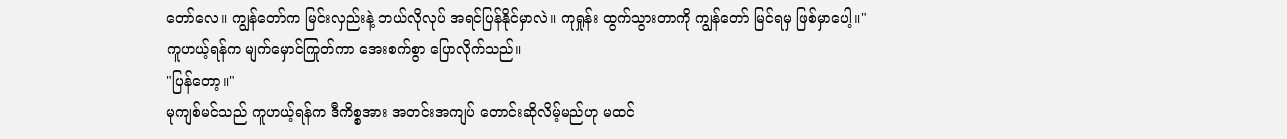တော်လေ။ ကျွန်တော်က မြင်းလှည်းနဲ့ ဘယ်လိုလုပ် အရင်ပြန်နိုင်မှာလဲ။ ကုရှုန်း ထွက်သွားတာကို ကျွန်တော် မြင်ရမှ ဖြစ်မှာပေါ့။"
ကူဟယ့်ရန်က မျက်မှောင်ကြုတ်ကာ အေးစက်စွာ ပြောလိုက်သည်။
"ပြန်တော့။"
မုကျစ်မင်သည် ကူဟယ့်ရန်က ဒီကိစ္စအား အတင်းအကျပ် တောင်းဆိုလိမ့်မည်ဟု မထင်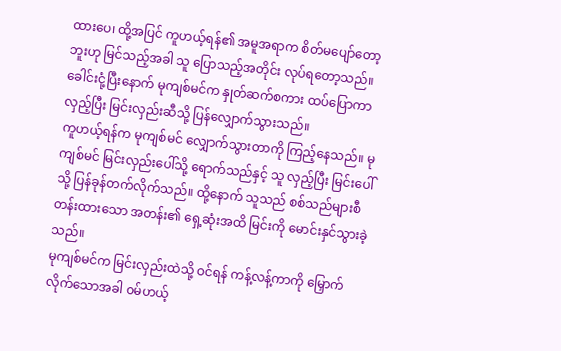ထားပေ၊ ထို့အပြင် ကူဟယ့်ရန်၏ အမူအရာက စိတ်မပျော်တော့ဘူးဟု မြင်သည့်အခါ သူ ပြောသည့်အတိုင်း လုပ်ရတော့သည်။ ခေါင်းငုံ့ပြီးနောက် မုကျစ်မင်က နှုတ်ဆက်စကား ထပ်ပြောကာ လှည့်ပြီး မြင်းလှည်းဆီသို့ ပြန်လျှောက်သွားသည်။
ကူဟယ့်ရန်က မုကျစ်မင် လျှောက်သွားတာကို ကြည့်နေသည်။ မုကျစ်မင် မြင်းလှည်းပေါ်သို့ ရောက်သည်နှင့် သူ လှည့်ပြီး မြင်းပေါ်သို့ ပြန်ခုန်တက်လိုက်သည်။ ထို့နောက် သူသည် စစ်သည်များစီတန်းထားသော အတန်း၏ ရှေ့ဆုံးအထိ မြင်းကို မောင်းနှင်သွားခဲ့သည်။
မုကျစ်မင်က မြင်းလှည်းထဲသို့ ဝင်ရန် ကန့်လန့်ကာကို မြှောက်လိုက်သောအခါ ၀မ်ဟယ့်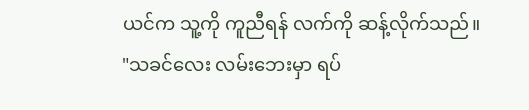ယင်က သူ့ကို ကူညီရန် လက်ကို ဆန့်လိုက်သည်။
"သခင်လေး လမ်းဘေးမှာ ရပ်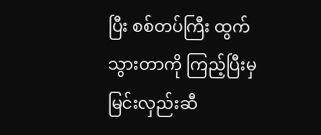ပြီး စစ်တပ်ကြီး ထွက်သွားတာကို ကြည့်ပြီးမှ မြင်းလှည်းဆီ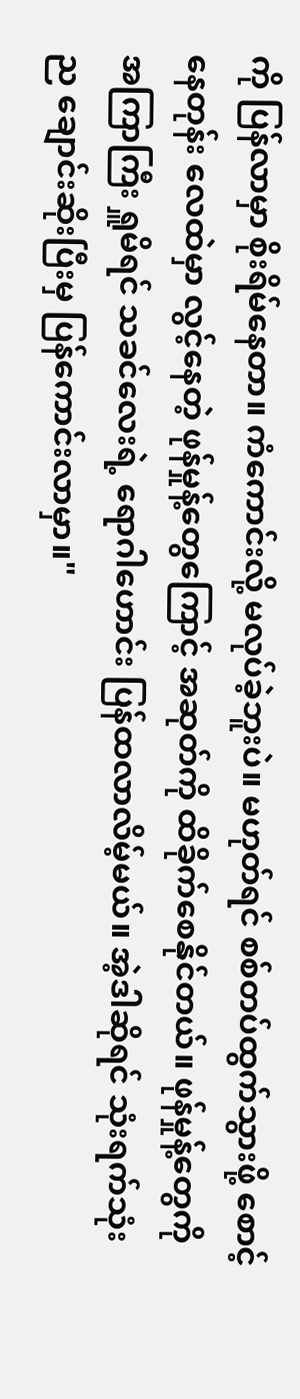ကို ပြန်လာမှာ စိုးရိမ်နေတာ။ ကံကောင်းလို့ မလုပ်ခဲ့ဘူးပဲ။ မဟုတ်ရင် စစ်တပ်ထွက်သွားဖို့ စောင့်နေတုန်း လေထဲမှာ လွင့်နေတဲ့ ဖုန်မှုန့်တွေကြောင့် အဆုတ်ကို ထိခိုက်စေနိုင်တယ်။ ဖုန်မှုန့်တွေကို အကြာကြီး ရှူမိရင် သခင်လေးရဲ့ ရောဂါဟောင်း ပြန်ထလာလိမ့်မယ်။ အဲ့ဒါဆိုရင် သုံးရက်သုံးည ချောင်းဆိုးပြီးမှ ပြန်ကောင်းလာမှာ။"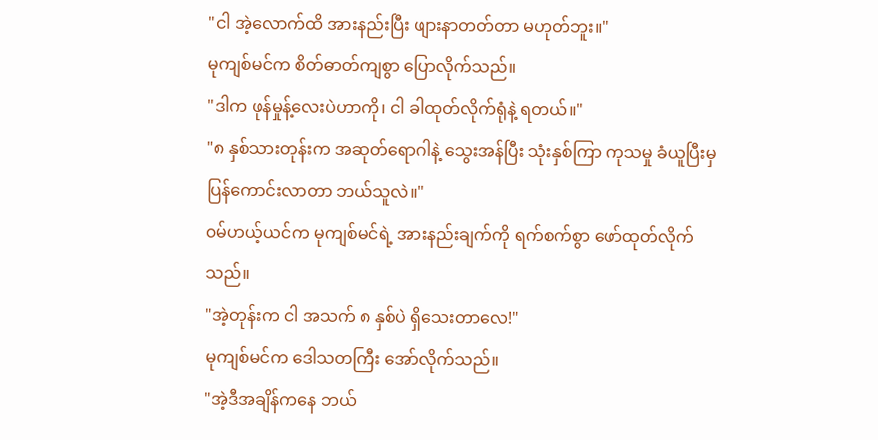"ငါ အဲ့လောက်ထိ အားနည်းပြီး ဖျားနာတတ်တာ မဟုတ်ဘူး။"
မုကျစ်မင်က စိတ်ဓာတ်ကျစွာ ပြောလိုက်သည်။
"ဒါက ဖုန်မှုန့်လေးပဲဟာကို၊ ငါ ခါထုတ်လိုက်ရုံနဲ့ ရတယ်။"
"၈ နှစ်သားတုန်းက အဆုတ်ရောဂါနဲ့ သွေးအန်ပြီး သုံးနှစ်ကြာ ကုသမှု ခံယူပြီးမှ ပြန်ကောင်းလာတာ ဘယ်သူလဲ။"
၀မ်ဟယ့်ယင်က မုကျစ်မင်ရဲ့ အားနည်းချက်ကို ရက်စက်စွာ ဖော်ထုတ်လိုက်သည်။
"အဲ့တုန်းက ငါ အသက် ၈ နှစ်ပဲ ရှိသေးတာလေ!"
မုကျစ်မင်က ဒေါသတကြီး အော်လိုက်သည်။
"အဲ့ဒီအချိန်ကနေ ဘယ်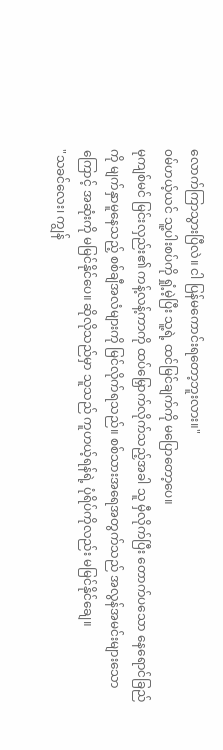လောက်ကြာသွားပြီလဲ။ ငါ ပြန်မကောင်းရတော့ဘူးလား။"
၀မ်ဟယ့်ယင် သူ့ပါးစပ်ကို ရှုံ့မဲ့ပြီး သူ့ရဲ့ ထင်မြင်ချက်ကို မပြောတော့ပေ။
မုကျစ်မင် မြင်းလှည်း၏ ကန့်လန့်ကာကို ထပ်မြှောက်လိုက်သည့်အခါ သူ မှီလိုက်ပြီး တောက်ပသော နေရောင်ခြည်ကို မျက်နှာမူနေသည့် စစ်ချီအလံများကို မြင်လိုက်ရသည်။ စစ်သားအရေအတွက်သည် အလွန်အမင်းများသောကြောင့် အဆုံးကို မမြင်နိုင်ပေ။ ဆိုလိုသည်မှာ သူသည် ကူဟယ့်ရန်ရဲ့ ပုံရိပ်ကိုလည်း မမြင်နိုင်ချေ။
"သခင်လေး၊ ကျွန်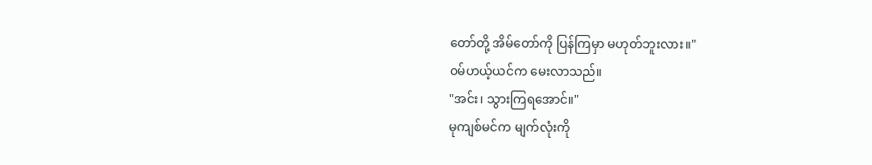တော်တို့ အိမ်တော်ကို ပြန်ကြမှာ မဟုတ်ဘူးလား။"
၀မ်ဟယ့်ယင်က မေးလာသည်။
"အင်း၊ သွားကြရအောင်။"
မုကျစ်မင်က မျက်လုံးကို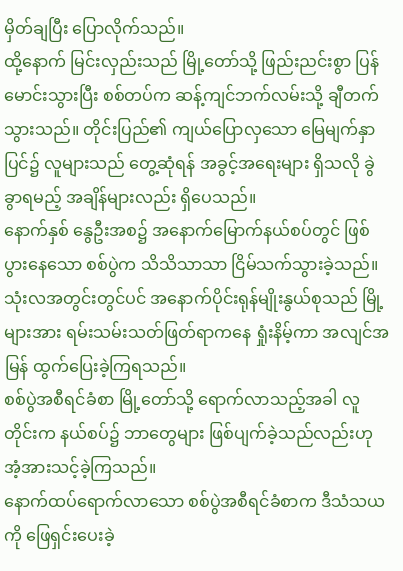မှိတ်ချပြီး ပြောလိုက်သည်။
ထို့နောက် မြင်းလှည်းသည် မြို့တော်သို့ ဖြည်းညင်းစွာ ပြန်မောင်းသွားပြီး စစ်တပ်က ဆန့်ကျင်ဘက်လမ်းသို့ ချီတက်သွားသည်။ တိုင်းပြည်၏ ကျယ်ပြောလှသော မြေမျက်နှာပြင်၌ လူများသည် တွေ့ဆုံရန် အခွင့်အရေးများ ရှိသလို ခွဲခွာရမည့် အချိန်များလည်း ရှိပေသည်။
နောက်နှစ် နွေဦးအစ၌ အနောက်မြောက်နယ်စပ်တွင် ဖြစ်ပွားနေသော စစ်ပွဲက သိသိသာသာ ငြိမ်သက်သွားခဲ့သည်။ သုံးလအတွင်းတွင်ပင် အနောက်ပိုင်းရုန်မျိုးနွယ်စုသည် မြို့များအား ရမ်းသမ်းသတ်ဖြတ်ရာကနေ ရှုံးနိမ့်ကာ အလျင်အမြန် ထွက်ပြေးခဲ့ကြရသည်။
စစ်ပွဲအစီရင်ခံစာ မြို့တော်သို့ ရောက်လာသည့်အခါ လူတိုင်းက နယ်စပ်၌ ဘာတွေများ ဖြစ်ပျက်ခဲ့သည်လည်းဟု အံ့အားသင့်ခဲ့ကြသည်။
နောက်ထပ်ရောက်လာသော စစ်ပွဲအစီရင်ခံစာက ဒီသံသယကို ဖြေရှင်းပေးခဲ့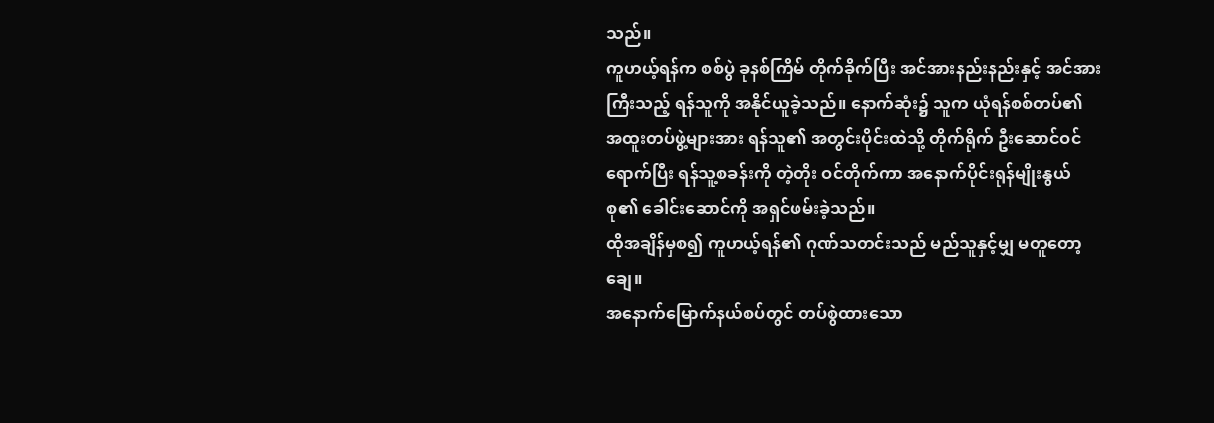သည်။
ကူဟယ့်ရန်က စစ်ပွဲ ခုနစ်ကြိမ် တိုက်ခိုက်ပြီး အင်အားနည်းနည်းနှင့် အင်အားကြီးသည့် ရန်သူကို အနိုင်ယူခဲ့သည်။ နောက်ဆုံး၌ သူက ယုံရန်စစ်တပ်၏ အထူးတပ်ဖွဲ့များအား ရန်သူ၏ အတွင်းပိုင်းထဲသို့ တိုက်ရိုက် ဦးဆောင်ဝင်ရောက်ပြီး ရန်သူ့စခန်းကို တဲ့တိုး ဝင်တိုက်ကာ အနောက်ပိုင်းရုန်မျိုးနွယ်စု၏ ခေါင်းဆောင်ကို အရှင်ဖမ်းခဲ့သည်။
ထိုအချိန်မှစ၍ ကူဟယ့်ရန်၏ ဂုဏ်သတင်းသည် မည်သူနှင့်မျှ မတူတော့ချေ။
အနောက်မြောက်နယ်စပ်တွင် တပ်စွဲထားသော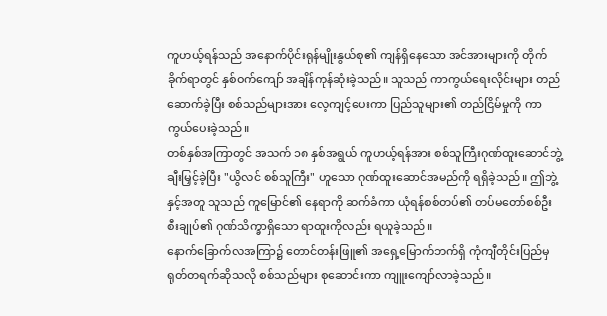ကူဟယ့်ရန်သည် အနောက်ပိုင်းရုန်မျိုးနွယ်စု၏ ကျန်ရှိနေသော အင်အားများကို တိုက်ခိုက်ရာတွင် နှစ်ဝက်ကျော် အချိန်ကုန်ဆုံးခဲ့သည်။ သူသည် ကာကွယ်ရေးလိုင်းများ တည်ဆောက်ခဲ့ပြီး စစ်သည်များအား လေ့ကျင့်ပေးကာ ပြည်သူများ၏ တည်ငြိမ်မှုကို ကာကွယ်ပေးခဲ့သည်။
တစ်နှစ်အကြာတွင် အသက် ၁၈ နှစ်အရွယ် ကူဟယ့်ရန်အား စစ်သူကြီးဂုဏ်ထူးဆောင်ဘွဲ့ ချီးမြှင့်ခဲ့ပြီး "ယွိလင် စစ်သူကြီး" ဟူသော ဂုဏ်ထူးဆောင်အမည်ကို ရရှိခဲ့သည်။ ဤဘွဲ့နှင့်အတူ သူသည် ကူမြောင်၏ နေရာကို ဆက်ခံကာ ယုံရန်စစ်တပ်၏ တပ်မတော်စစ်ဦးစီးချုပ်၏ ဂုဏ်သိက္ခာရှိသော ရာထူးကိုလည်း ရယူခဲ့သည်။
နောက်ခြောက်လအကြာ၌ တောင်တန်းဖြူ၏ အရှေ့မြောက်ဘက်ရှိ ကုံကျီတိုင်းပြည်မှ ရုတ်တရက်ဆိုသလို စစ်သည်များ စုဆောင်းကာ ကျူးကျော်လာခဲ့သည်။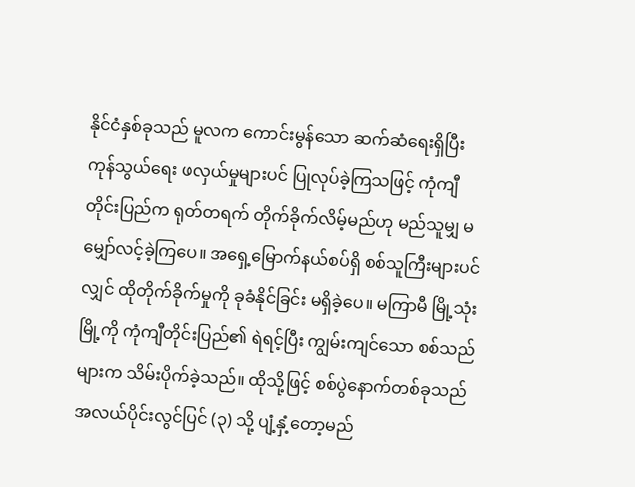နိုင်ငံနှစ်ခုသည် မူလက ကောင်းမွန်သော ဆက်ဆံရေးရှိပြီး ကုန်သွယ်ရေး ဖလှယ်မှုများပင် ပြုလုပ်ခဲ့ကြသဖြင့် ကုံကျီတိုင်းပြည်က ရုတ်တရက် တိုက်ခိုက်လိမ့်မည်ဟု မည်သူမျှ မမျှော်လင့်ခဲ့ကြပေ။ အရှေ့မြောက်နယ်စပ်ရှိ စစ်သူကြီးများပင်လျှင် ထိုတိုက်ခိုက်မှုကို ခုခံနိုင်ခြင်း မရှိခဲ့ပေ။ မကြာမီ မြို့သုံးမြို့ကို ကုံကျီတိုင်းပြည်၏ ရဲရင့်ပြီး ကျွမ်းကျင်သော စစ်သည်များက သိမ်းပိုက်ခဲ့သည်။ ထိုသို့ဖြင့် စစ်ပွဲနောက်တစ်ခုသည် အလယ်ပိုင်းလွင်ပြင် (၃) သို့ ပျံ့နှံ့တော့မည်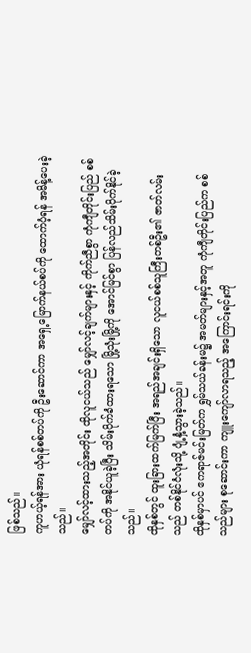ဖြစ်သည်။
ကူဟယ့်ရန်အား ယုံရန်စစ်တပ်ကို ဦးဆောင်ကာ အရှေ့မြောက်နယ်စပ်ကို ထောက်ပံ့ရန် အမိန့်ပေးခဲ့သည်။
မျှော်လင့်ထားသည့်အတိုင်း ထိုလူငယ်သည် မျှော်လင့်ချက်များနှင့် ကိုက်ညီစွာ ကုံကျီတိုင်းပြည် စစ်တပ်ကို အနိုင်ယူခဲ့ပြီး သိမ်းပိုက်ခံထားရသော မြို့သုံးမြို့ကို အောင်မြင်စွာ ပြန်လည်သိမ်းပိုက်နိုင်ခဲ့သည်။
ထိုနှစ်တွင် ထူးခြားထက်မြက်ပြီး အရည်အချင်းရှိသော လူငယ်စစ်သူကြီးတစ်ဦး၏ ဇာတ်လမ်းသည် တစ်နိုင်ငံလုံးသို့ ပျံ့နှံ့သွားခဲ့သည်။
ထိုနှစ်မှာပင် ဧကရာဇ်မင်းမြတ်က ရွှမ်သယ်ခန်းမ၌ အမတ်များနှင့်အတူ ကုံကျီတိုင်းပြည်က စစ်သည်များ စုဆောင်းကာ ကျူးကျော်လာရသည့် အကြောင်းရင်းကို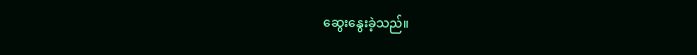ဆွေးနွေးခဲ့သည်။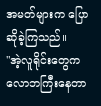အမတ်များက ပြောဆိုခဲ့ကြသည်။
"အဲ့လူရိုင်းတွေက လောဘကြီးနေတာ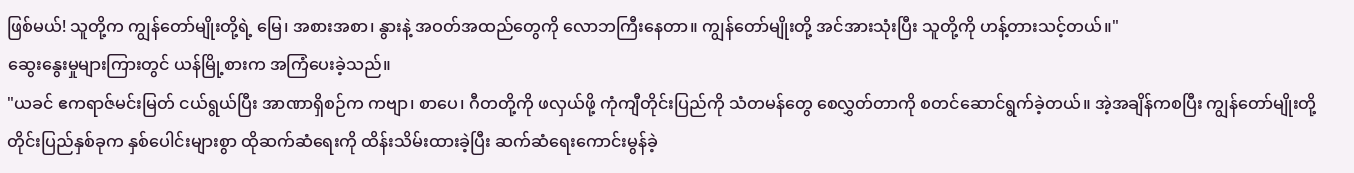ဖြစ်မယ်! သူတို့က ကျွန်တော်မျိုးတို့ရဲ့ မြေ၊ အစားအစာ၊ နွားနဲ့ အဝတ်အထည်တွေကို လောဘကြီးနေတာ။ ကျွန်တော်မျိုးတို့ အင်အားသုံးပြီး သူတို့ကို ဟန့်တားသင့်တယ်။"
ဆွေးနွေးမှုများကြားတွင် ယန်မြို့စားက အကြံပေးခဲ့သည်။
"ယခင် ဧကရာဇ်မင်းမြတ် ငယ်ရွယ်ပြီး အာဏာရှိစဉ်က ကဗျာ၊ စာပေ၊ ဂီတတို့ကို ဖလှယ်ဖို့ ကုံကျီတိုင်းပြည်ကို သံတမန်တွေ စေလွှတ်တာကို စတင်ဆောင်ရွက်ခဲ့တယ်။ အဲ့အချိန်ကစပြီး ကျွန်တော်မျိုးတို့ တိုင်းပြည်နှစ်ခုက နှစ်ပေါင်းများစွာ ထိုဆက်ဆံရေးကို ထိန်းသိမ်းထားခဲ့ပြီး ဆက်ဆံရေးကောင်းမွန်ခဲ့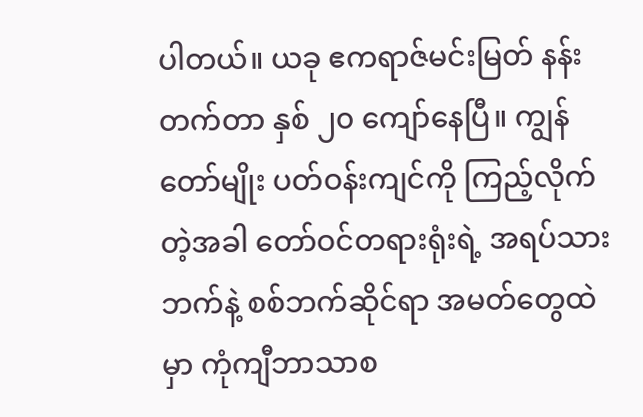ပါတယ်။ ယခု ဧကရာဇ်မင်းမြတ် နန်းတက်တာ နှစ် ၂၀ ကျော်နေပြီ။ ကျွန်တော်မျိုး ပတ်ဝန်းကျင်ကို ကြည့်လိုက်တဲ့အခါ တော်ဝင်တရားရုံးရဲ့ အရပ်သားဘက်နဲ့ စစ်ဘက်ဆိုင်ရာ အမတ်တွေထဲမှာ ကုံကျီဘာသာစ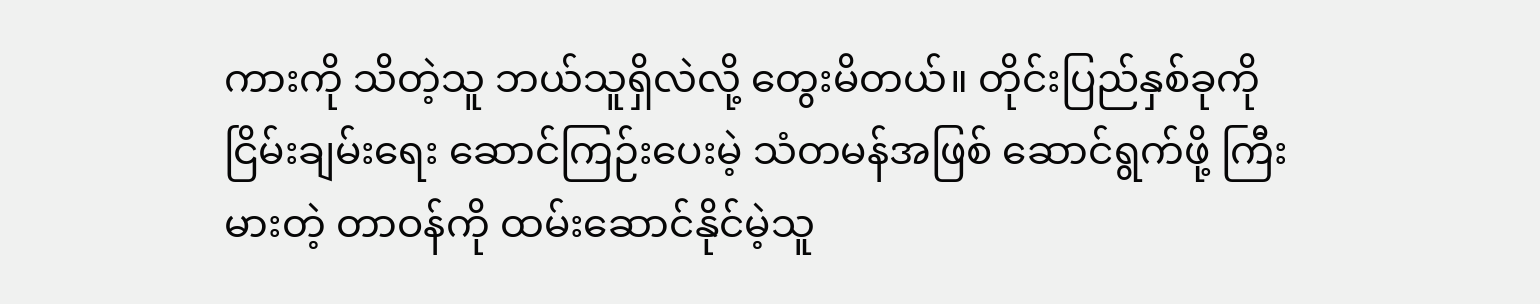ကားကို သိတဲ့သူ ဘယ်သူရှိလဲလို့ တွေးမိတယ်။ တိုင်းပြည်နှစ်ခုကို ငြိမ်းချမ်းရေး ဆောင်ကြဉ်းပေးမဲ့ သံတမန်အဖြစ် ဆောင်ရွက်ဖို့ ကြီးမားတဲ့ တာဝန်ကို ထမ်းဆောင်နိုင်မဲ့သူ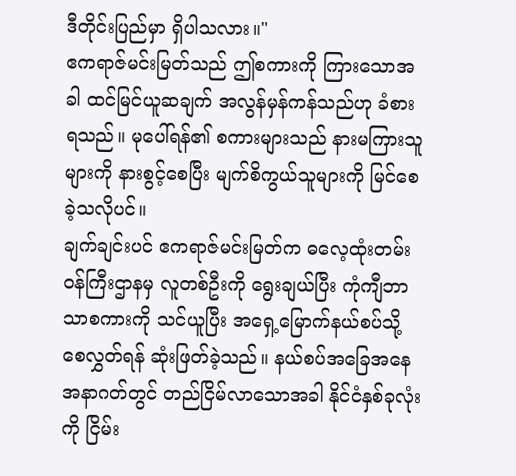ဒီတိုင်းပြည်မှာ ရှိပါသလား။"
ဧကရာဇ်မင်းမြတ်သည် ဤစကားကို ကြားသောအခါ ထင်မြင်ယူဆချက် အလွန်မှန်ကန်သည်ဟု ခံစားရသည်။ မုပေါ်ရန်၏ စကားများသည် နားမကြားသူများကို နားစွင့်စေပြီး မျက်စိကွယ်သူများကို မြင်စေခဲ့သလိုပင်။
ချက်ချင်းပင် ဧကရာဇ်မင်းမြတ်က ဓလေ့ထုံးတမ်းဝန်ကြီးဌာနမှ လူတစ်ဦးကို ရွေးချယ်ပြီး ကုံကျီဘာသာစကားကို သင်ယူပြီး အရှေ့မြောက်နယ်စပ်သို့ စေလွှတ်ရန် ဆုံးဖြတ်ခဲ့သည်။ နယ်စပ်အခြေအနေ အနာဂတ်တွင် တည်ငြိမ်လာသောအခါ နိုင်ငံနှစ်ခုလုံးကို ငြိမ်း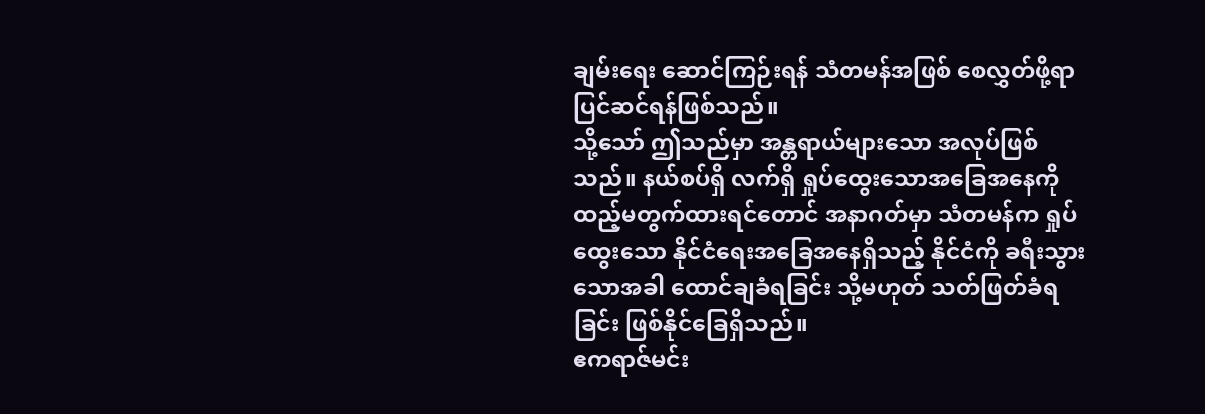ချမ်းရေး ဆောင်ကြဉ်းရန် သံတမန်အဖြစ် စေလွှတ်ဖို့ရာ ပြင်ဆင်ရန်ဖြစ်သည်။
သို့သော် ဤသည်မှာ အန္တရာယ်များသော အလုပ်ဖြစ်သည်။ နယ်စပ်ရှိ လက်ရှိ ရှုပ်ထွေးသောအခြေအနေကို ထည့်မတွက်ထားရင်တောင် အနာဂတ်မှာ သံတမန်က ရှုပ်ထွေးသော နိုင်ငံရေးအခြေအနေရှိသည့် နိုင်ငံကို ခရီးသွားသောအခါ ထောင်ချခံရခြင်း သို့မဟုတ် သတ်ဖြတ်ခံရခြင်း ဖြစ်နိုင်ခြေရှိသည်။
ဧကရာဇ်မင်း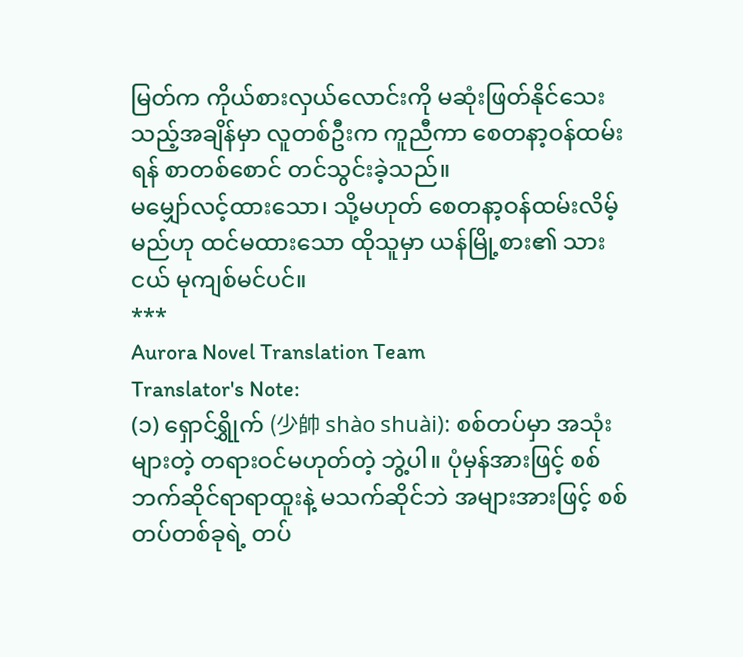မြတ်က ကိုယ်စားလှယ်လောင်းကို မဆုံးဖြတ်နိုင်သေးသည့်အချိန်မှာ လူတစ်ဦးက ကူညီကာ စေတနာ့ဝန်ထမ်းရန် စာတစ်စောင် တင်သွင်းခဲ့သည်။
မမျှော်လင့်ထားသော၊ သို့မဟုတ် စေတနာ့ဝန်ထမ်းလိမ့်မည်ဟု ထင်မထားသော ထိုသူမှာ ယန်မြို့စား၏ သားငယ် မုကျစ်မင်ပင်။
***
Aurora Novel Translation Team
Translator's Note:
(၁) ရှောင်ရွှိုက် (少帥 shào shuài): စစ်တပ်မှာ အသုံးများတဲ့ တရားဝင်မဟုတ်တဲ့ ဘွဲ့ပါ။ ပုံမှန်အားဖြင့် စစ်ဘက်ဆိုင်ရာရာထူးနဲ့ မသက်ဆိုင်ဘဲ အများအားဖြင့် စစ်တပ်တစ်ခုရဲ့ တပ်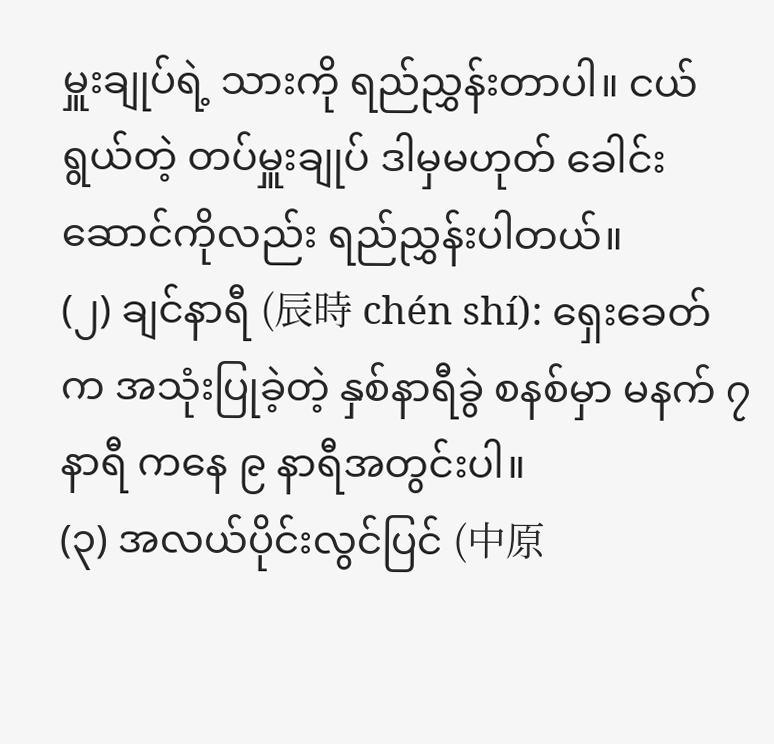မှူးချုပ်ရဲ့ သားကို ရည်ညွှန်းတာပါ။ ငယ်ရွယ်တဲ့ တပ်မှူးချုပ် ဒါမှမဟုတ် ခေါင်းဆောင်ကိုလည်း ရည်ညွှန်းပါတယ်။
(၂) ချင်နာရီ (辰時 chén shí): ရှေးခေတ်က အသုံးပြုခဲ့တဲ့ နှစ်နာရီခွဲ စနစ်မှာ မနက် ၇ နာရီ ကနေ ၉ နာရီအတွင်းပါ။
(၃) အလယ်ပိုင်းလွင်ပြင် (中原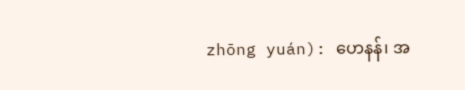zhōng yuán): ဟေနန်၊ အ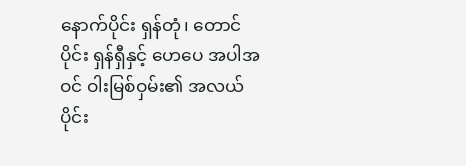နောက်ပိုင်း ရှန်တုံ၊ တောင်ပိုင်း ရှန်ရှီနှင့် ဟေပေ အပါအဝင် ဝါးမြစ်ဝှမ်း၏ အလယ်ပိုင်း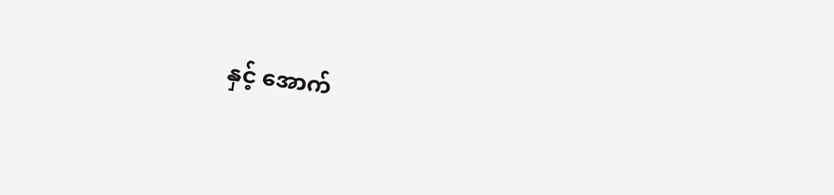နှင့် အောက်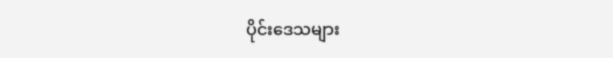ပိုင်းဒေသများ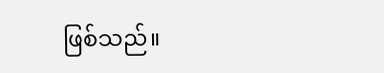ဖြစ်သည်။